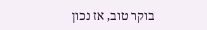בוקר טוב, אז נכון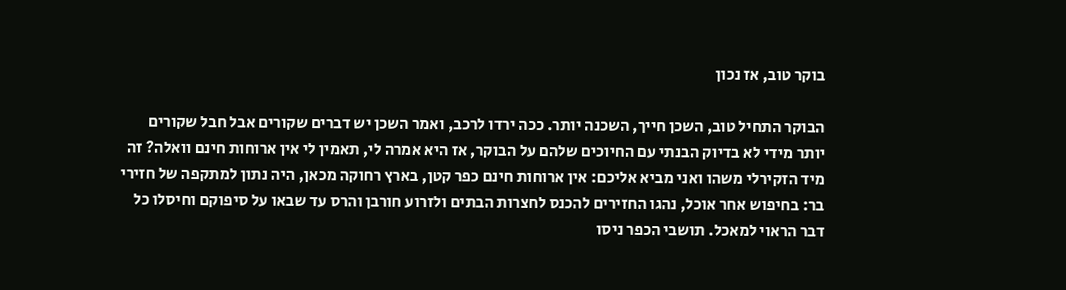בוקר טוב, אז נכון

הבוקר התחיל טוב, השכן חייך, השכנה יותר. ככה ירדו לרכב, ואמר השכן יש דברים שקורים אבל חבל שקורים יותר מידי לא בדיוק הבנתי עם החיוכים שלהם על הבוקר, אז היא אמרה לי, תאמין לי אין ארוחות חינם וואלה? זה מיד הזקירלי משהו ואני מביא אליכם: אין ארוחות חינם כפר קטן, בארץ רחוקה מכאן, היה נתון למתקפה של חזירי בר: בחיפוש אחר אוכל, נהגו החזירים להכנס לחצרות הבתים ולזרוע חורבן והרס עד שבאו על סיפוקם וחיסלו כל דבר הראוי למאכל. תושבי הכפר ניסו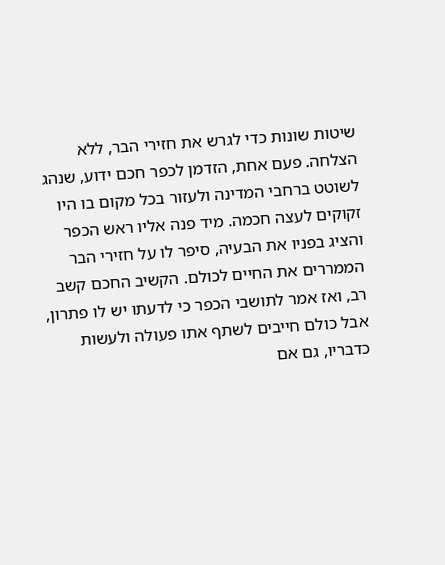שיטות שונות כדי לגרש את חזירי הבר, ללא הצלחה. פעם אחת, הזדמן לכפר חכם ידוע, שנהג לשוטט ברחבי המדינה ולעזור בכל מקום בו היו זקוקים לעצה חכמה. מיד פנה אליו ראש הכפר והציג בפניו את הבעיה, סיפר לו על חזירי הבר הממררים את החיים לכולם. הקשיב החכם קשב רב, ואז אמר לתושבי הכפר כי לדעתו יש לו פתרון, אבל כולם חייבים לשתף אתו פעולה ולעשות כדבריו, גם אם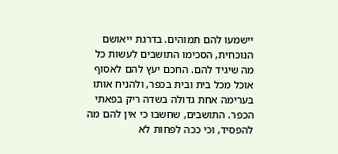יישמעו להם תמוהים. בדרגת ייאושם הנוכחית, הסכימו התושבים לעשות כל מה שיגיד להם. החכם יעץ להם לאסוף אוכל מכל בית ובית בכפר, ולהניח אותו בערימה אחת גדולה בשדה ריק בפאתי הכפר. התושבים, שחשבו כי אין להם מה להפסיד, וכי ככה לפחות לא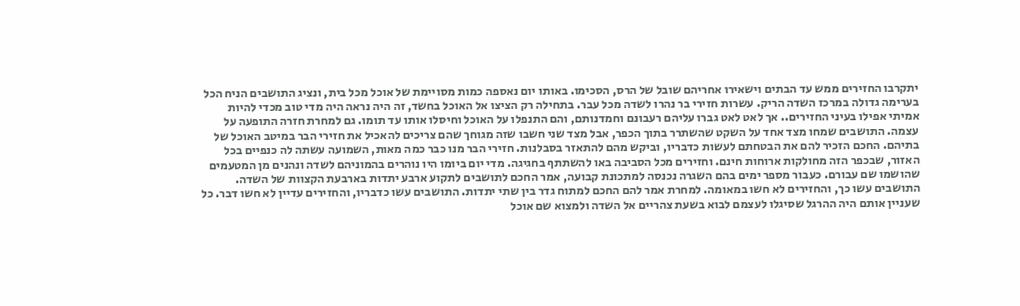יתקרבו החזירים ממש עד הבתים וישאירו אחריהם שובל של הרס, הסכימו. באותו יום נאספה כמות מסויימת של אוכל מכל בית, ונציג התושבים הניח הכל בערימה גדולה במרכז השדה הריק. עשרות חזירי בר נהרו לשדה מכל עבר. בתחילה רק הציצו אל האוכל בחשד, זה היה נראה היה מדי טוב מכדי להיות אמיתי אפילו בעיני החזירים.. אך לאט לאט גברו עליהם רעבונם וחמדנותם, והם התנפלו על האוכל וחיסלו אותו עד תומו. גם למחרת חזרה התופעה על עצמה. התושבים שמחו מצד אחד על השקט שהשתרר בתוך הכפר, אבל מצד שני חשבו שזה מגוחך שהם צריכים להאכיל את חזירי הבר במיטב האוכל של בתיהם. החכם הזכיר להם את הבטחתם לעשות כדבריו, וביקש מהם להתאזר בסבלנות. חזירי הבר מנו כבר כמה מאות, השמועה עשתה לה כנפיים בכל האזור, שבכפר הזה מחולקות ארוחות חינם. וחזירים מכל הסביבה באו להשתתף בחגיגה. מדי יום ביומו היו נוהרים בהמוניהם לשדה ונהנים מן המטעמים שהושמו שם עבורם. כעבור מספר ימים בהם השגרה נכנסה למתכונת קבועה, אמר החכם לתושבים לתקוע ארבע יתדות בארבעת הקצוות של השדה. התושבים עשו כך, והחזירים לא חשו במאומה. למחרת אמר להם החכם למתוח גדר בין שתי יתדות. התושבים עשו כדבריו, והחזירים עדיין לא חשו דבר. כל שעניין אותם היה ההרגל שסיגלו לעצמם לבוא בשעת צהריים אל השדה ולמצוא שם אוכל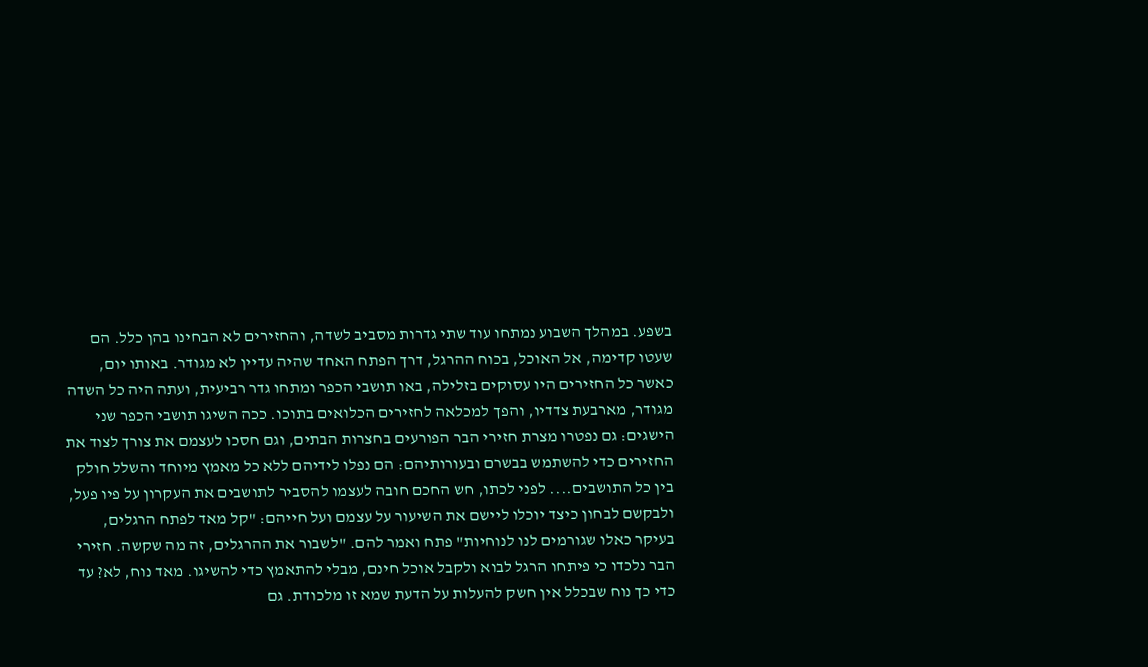בשפע. במהלך השבוע נמתחו עוד שתי גדרות מסביב לשדה, והחזירים לא הבחינו בהן כלל. הם שעטו קדימה, אל האוכל, בכוח ההרגל, דרך הפתח האחד שהיה עדיין לא מגודר. באותו יום, כאשר כל החזירים היו עסוקים בזלילה, באו תושבי הכפר ומתחו גדר רביעית, ועתה היה כל השדה מגודר, מארבעת צדדיו, והפך למכלאה לחזירים הכלואים בתוכו. ככה השיגו תושבי הכפר שני הישגים: גם נפטרו מצרת חזירי הבר הפורעים בחצרות הבתים, וגם חסכו לעצמם את צורך לצוד את החזירים כדי להשתמש בבשרם ובעורותיהם: הם נפלו לידיהם ללא כל מאמץ מיוחד והשלל חולק בין כל התושבים.... לפני לכתו, חש החכם חובה לעצמו להסביר לתושבים את העקרון על פיו פעל, ולבקשם לבחון כיצד יוכלו ליישם את השיעור על עצמם ועל חייהם: "קל מאד לפתח הרגלים, בעיקר כאלו שגורמים לנו לנוחיות" פתח ואמר להם. "לשבור את ההרגלים, זה מה שקשה. חזירי הבר נלכדו כי פיתחו הרגל לבוא ולקבל אוכל חינם, מבלי להתאמץ כדי להשיגו. מאד נוח, לא? עד כדי כך נוח שבכלל אין חשק להעלות על הדעת שמא זו מלכודת. גם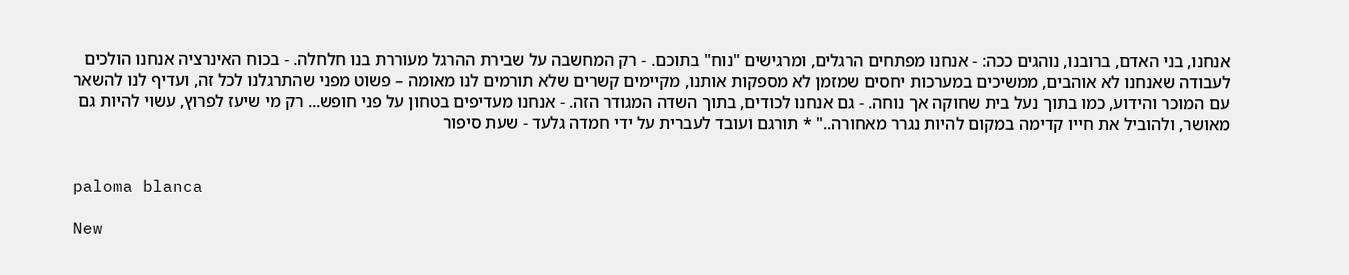אנחנו, בני האדם, ברובנו, נוהגים ככה: - אנחנו מפתחים הרגלים, ומרגישים "נוח" בתוכם. - רק המחשבה על שבירת ההרגל מעוררת בנו חלחלה. - בכוח האינרציה אנחנו הולכים לעבודה שאנחנו לא אוהבים, ממשיכים במערכות יחסים שמזמן לא מספקות אותנו, מקיימים קשרים שלא תורמים לנו מאומה – פשוט מפני שהתרגלנו לכל זה, ועדיף לנו להשאר עם המוכר והידוע, כמו בתוך נעל בית שחוקה אך נוחה. - גם אנחנו לכודים, בתוך השדה המגודר הזה. - אנחנו מעדיפים בטחון על פני חופש... רק מי שיעז לפרוץ, עשוי להיות גם מאושר, ולהוביל את חייו קדימה במקום להיות נגרר מאחורה.." * תורגם ועובד לעברית על ידי חמדה גלעד - שעת סיפור


paloma blanca

New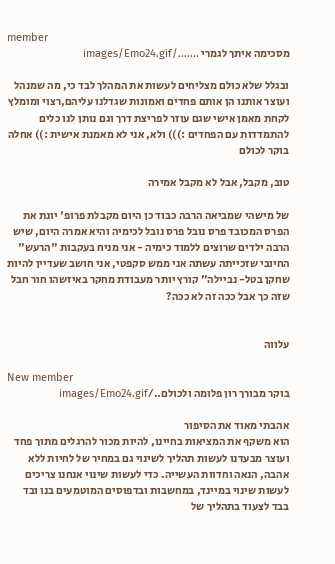member
מסכימה איתך לגמרי ......./images/Emo24.gif

ובגלל שלא כולם מצליחים לעשות את המהלך לבד כי, מה שמנהל ועוצר אותנו הן אותם פחדים ואמונות שגדלנו עליהם,רצוי ומומלץ לקחת מאמן אישי שגם עוזר לפריצת דרך וגם נותן לנו כלים להתמדדות עם הפחדים :))) ולא, אני לא מאמנת אישית :)) אחלה בוקר לכולם

טוב, מקבל, אבל לא מקבל אמירה

של מישהי שמביאה הרבה כבוד כן היום מקבלת פרופ' יונת את הפרס המכובד פרס נובל פרס נובל לכימיה והיא אמרה היום, שיש הרבה ילדים שרוצים ללמוד כימיה - אני מניח בעקבות "הרעש" החיובי שזכייתה עשתה אני ממש סקפטי, אני חושב שעדיין להיות שחקן בטל- נביילה" קורץ יותר מעבודת מחקר באיזשהו חור חבל שזה כך אבל ככה זה לא ככה?


עלווה

New member
בוקר מבורך רון פלומה ולכולם../images/Emo24.gif

אהבתי מאוד את הסיפור
הוא משקף את המציאות בחיינו, להיות מכור להרגלים מתוך פחד ועוצר מבעדנו לעשות תהליך לשינוי גם במחיר של לחיות ללא אהבה, הנאה וחדוות העשייה. כדי לעשות שינוי אנחנו צריכים לעשות שינוי במיינד, במחשבות ובדפוסים המוטמעים בנו ובד בבד לצעוד בתהליך של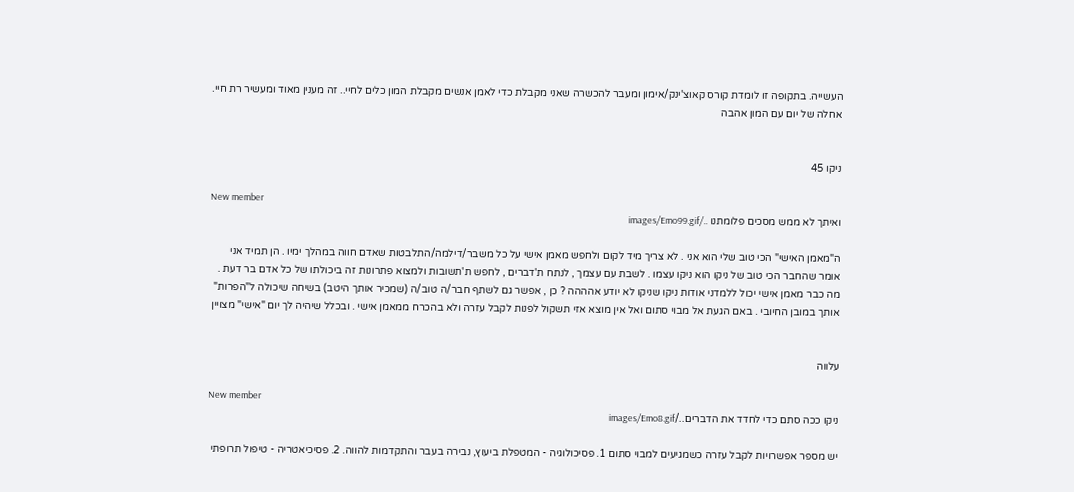העשייה. בתקופה זו לומדת קורס קאוצ'ינק/אימון ומעבר להכשרה שאני מקבלת כדי לאמן אנשים מקבלת המון כלים לחיי.. זה מענין מאוד ומעשיר רת חיי. אחלה של יום עם המון אהבה


ניקו 45

New member
ואיתך לא ממש מסכים פלומתנו ../images/Emo99.gif

ה"מאמן האישי" הכי טוב שלי הוא אני . לא צריך מיד לקום ולחפש מאמן אישי על כל משבר/דילמה/התלבטות שאדם חווה במהלך ימיו . הן תמיד אני אומר שהחבר הכי טוב של ניקו הוא ניקו עצמו . לשבת עם עצמך , לנתח ת'דברים , לחפש ת'תשובות ולמצוא פתרונות זה ביכולתו של כל אדם בר דעת . מה כבר מאמן אישי יכול ללמדני אודות ניקו שניקו לא יודע אהההה ? כן , אפשר גם לשתף חבר/ה טוב/ה (שמכיר אותך היטב) בשיחה שיכולה ל"הפרות" אותך במובן החיובי . באם הגעת אל מבוי סתום ואל אין מוצא אזי תשקול לפנות לקבל עזרה ולא בהכרח ממאמן אישי . ובכלל שיהיה לך יום "אישי" מצויין


עלווה

New member
ניקו ככה סתם כדי לחדד את הדברים../images/Emo8.gif

יש מספר אפשרויות לקבל עזרה כשמגיעים למבוי סתום 1. פסיכולוגיה - המטפלת ביעוץ, נבירה בעבר והתקדמות להווה. 2. פסיכיאטריה - טיפול תרופתי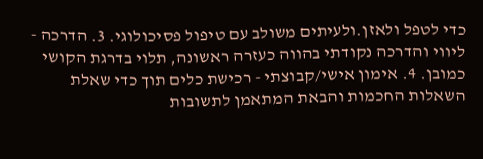כדי לטפל ולאזן.ולעיתים משולב עם טיפול פסיכולוגי. 3. הדרכה - ליווי והדרכה נקודתי בהווה כעזרה ראשונה, תלוי בדרגת הקושי כמובן. 4. אימון אישי/קבוצתי - רכישת כלים תוך כדי שאלת השאלות החכמות והבאת המתאמן לתשובות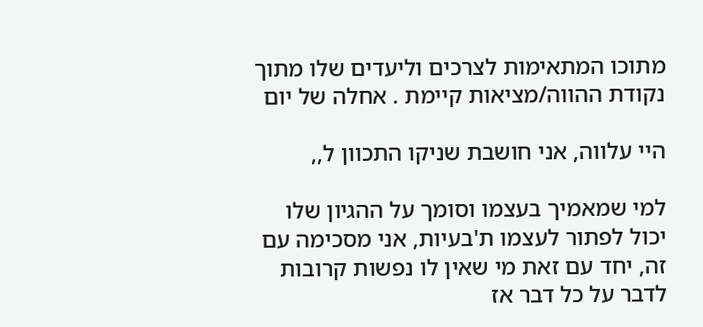מתוכו המתאימות לצרכים וליעדים שלו מתוך נקודת ההווה/מציאות קיימת . אחלה של יום

היי עלווה, אני חושבת שניקו התכוון ל,,

למי שמאמיך בעצמו וסומך על ההגיון שלו יכול לפתור לעצמו ת'בעיות, אני מסכימה עם זה, יחד עם זאת מי שאין לו נפשות קרובות לדבר על כל דבר אז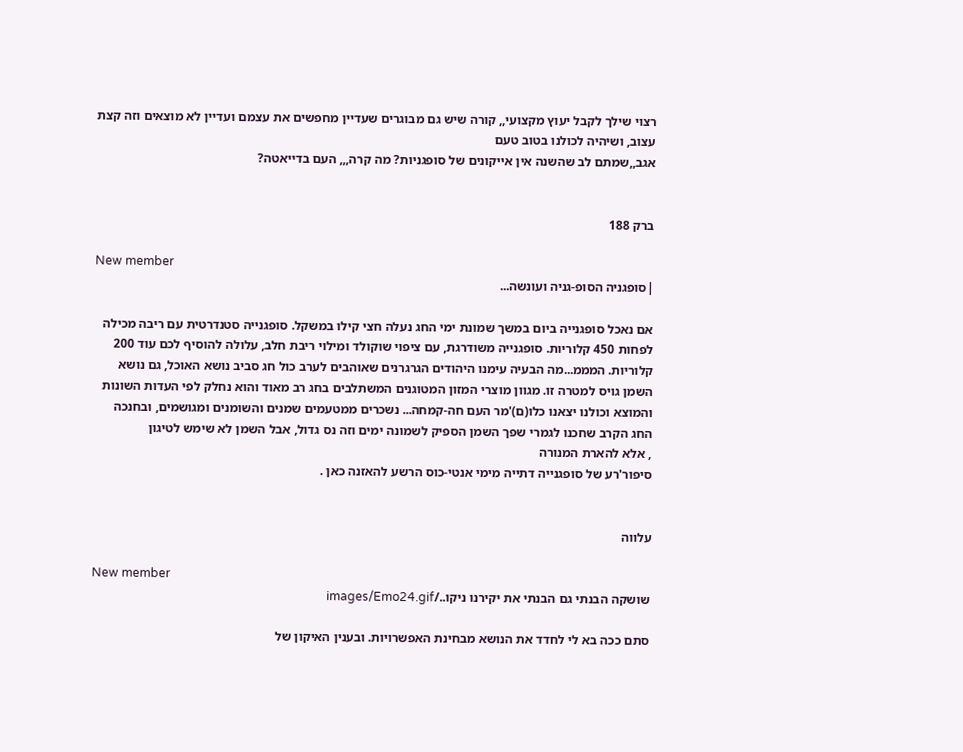רצוי שילך לקבל יעוץ מקצועי,, קורה שיש גם מבוגרים שעדיין מחפשים את עצמם ועדיין לא מוצאים וזה קצת עצוב, ושיהיה לכולנו בטוב טעם
אגב,,שמתם לב שהשנה אין אייקונים של סופגניות? מה קרה,,, העם בדייאטה?


ברק 188

New member
|סופגניה הסופ-גניה ועונשה...

אם נאכל סופגנייה ביום במשך שמונת ימי החג נעלה חצי קילו במשקל. סופגנייה סטנדרטית עם ריבה מכילה לפחות 450 קלוריות. סופגנייה משודרגת, עם ציפוי שוקולד ומילוי ריבת חלב, עלולה להוסיף לכם עוד 200 קלוריות. המממ...מה הבעיה עימנו היהודים הגרגרנים שאוהבים לערב כול חג סביב נושא האוכל, גם נושא השמן גויס למטרה זו. מגוון מוצרי המזון המטוגנים המשתלבים בחג רב מאוד והוא נחלק לפי העדות השונות והמוצא וכולנו יצאנו כלו(ם)'מר העם חה-קמחה... נשכרים ממטעמים שמנים והשומנים ומגושמים, ובחנכה החג הקרב שחכנו לגמרי שפך השמן הספיק לשמונה ימים וזה נס גדול, אבל השמן לא שימש לטיגון
, אלא להארת המנורה
סיפור'רע של סופגנייה דתייה מימי אנטי-כוס הרשע להאזנה כאן .


עלווה

New member
שושקה הבנתי גם הבנתי את יקירנו ניקו../images/Emo24.gif

סתם ככה בא לי לחדד את הנושא מבחינת האפשרויות. ובענין האיקון של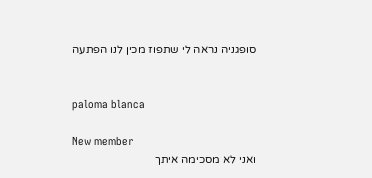סופגניה נראה לי שתפוז מכין לנו הפתעה


paloma blanca

New member
ואני לא מסכימה איתך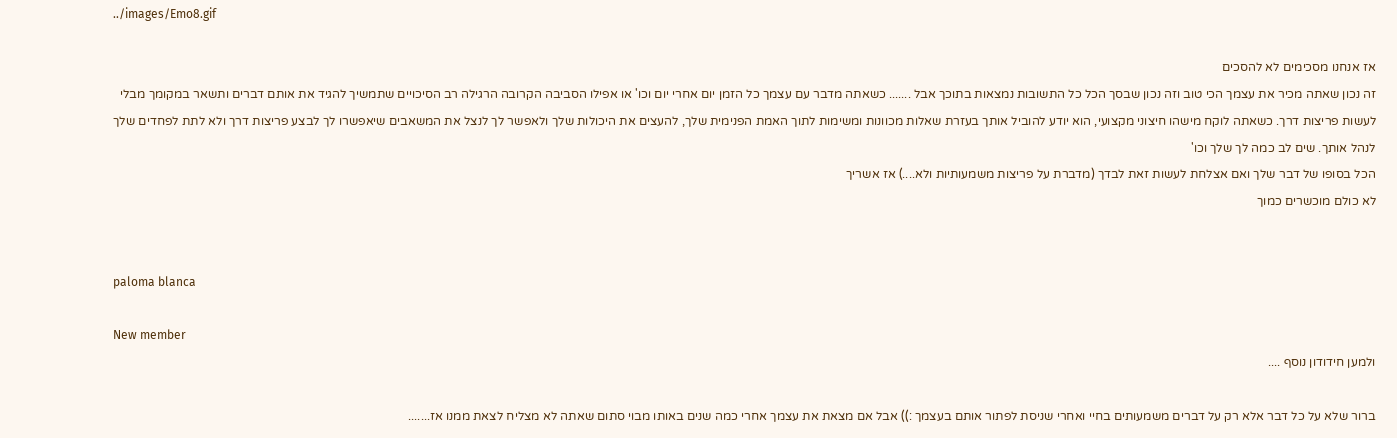../images/Emo8.gif

אז אנחנו מסכימים לא להסכים
זה נכון שאתה מכיר את עצמך הכי טוב וזה נכון שבסך הכל כל התשובות נמצאות בתוכך אבל ....... כשאתה מדבר עם עצמך כל הזמן יום אחרי יום וכו' או אפילו הסביבה הקרובה הרגילה רב הסיכויים שתמשיך להגיד את אותם דברים ותשאר במקומך מבלי לעשות פריצות דרך. כשאתה לוקח מישהו חיצוני מקצועי, הוא יודע להוביל אותך בעזרת שאלות מכוונות ומשימות לתוך האמת הפנימית שלך, להעצים את היכולות שלך ולאפשר לך לנצל את המשאבים שיאפשרו לך לבצע פריצות דרך ולא לתת לפחדים שלך לנהל אותך. שים לב כמה לך שלך וכו'
הכל בסופו של דבר שלך ואם אצלחת לעשות זאת לבדך (מדברת על פריצות משמעותיות ולא....) אז אשריך
לא כולם מוכשרים כמוך


paloma blanca

New member
ולמען חידודון נוסף ....

ברור שלא על כל דבר אלא רק על דברים משמעותים בחיי ואחרי שניסת לפתור אותם בעצמך :)) אבל אם מצאת את עצמך אחרי כמה שנים באותו מבוי סתום שאתה לא מצליח לצאת ממנו אז.......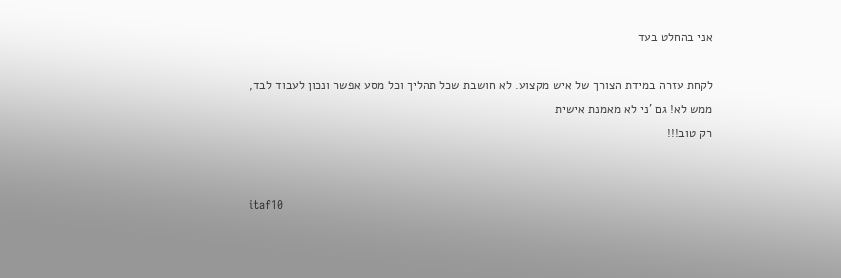אני בהחלט בעד

לקחת עזרה במידת הצורך של איש מקצוע. לא חושבת שכל תהליך וכל מסע אפשר ונכון לעבוד לבד, ממש לא! גם 'ני לא מאמנת אישית
רק טוב!!!


itaf10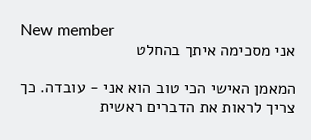New member
אני מסכימה איתך בהחלט

המאמן האישי הכי טוב הוא אני - עובדה. כך צריך לראות את הדברים ראשית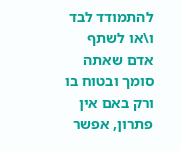להתמודד לבד ו\או לשתף אדם שאתה סומך ובטוח בו ורק באם אין פתרון, אפשר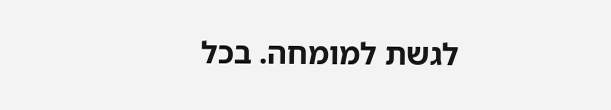לגשת למומחה. בכל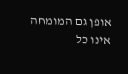אופן גם המומחה אינו כל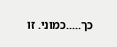כך.....כמוני. זו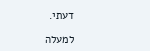דעתי.

למעלה